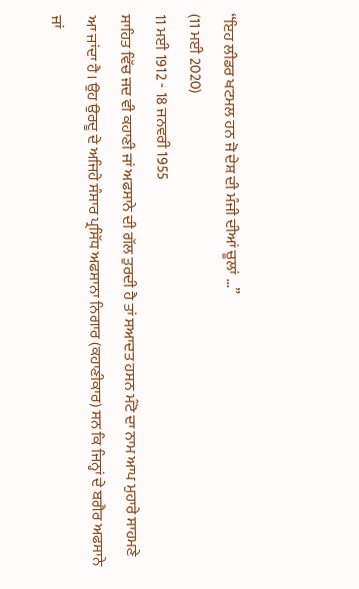“ਇਹ ਲੀਡਰ ਖਟਮਲ ਹਨ ਜੋ ਦੇਸ਼ ਦੀ ਮੰਜੀ ਦੀਆਂ ਚੂਲਾਂ ...”
(11 ਮਈ 2020)
11 ਮਈ 1912 - 18 ਜਨਵਰੀ 1955
ਸਾਹਿਤ ਵਿੱਚ ਜਦ ਵੀ ਕਹਾਣੀ ਜਾਂ ਅਫਸਾਨੇ ਦੀ ਗੱਲ ਤੁਰਦੀ ਹੈ ਤਾਂ ਸਆਦਤ ਹਸਨ ਮੰਟੋ ਦਾ ਨਾਮ ਆਪ ਮੁਹਾਰੇ ਸਾਹਮਣੇ ਆ ਜਾਂਦਾ ਹੈ। ਉਹ ਉਰਦੂ ਦੇ ਅਜਿਹੇ ਸੰਸਾਰ ਪ੍ਰਸਿੱਧ ਅਫਸਾਨਾ ਨਿਗਾਰ (ਕਹਾਣੀਕਾਰ) ਸਨ ਕਿ ਜਿਨ੍ਹਾਂ ਦੇ ਬਗੈਰ ਅਫਸਾਨੇ ਜਾਂ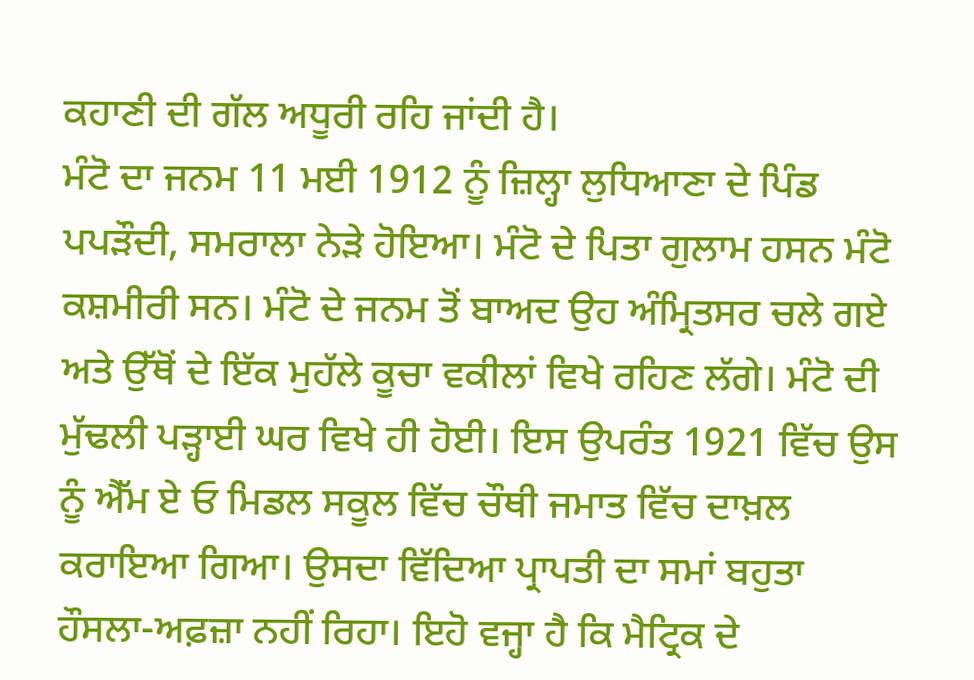ਕਹਾਣੀ ਦੀ ਗੱਲ ਅਧੂਰੀ ਰਹਿ ਜਾਂਦੀ ਹੈ।
ਮੰਟੋ ਦਾ ਜਨਮ 11 ਮਈ 1912 ਨੂੰ ਜ਼ਿਲ੍ਹਾ ਲੁਧਿਆਣਾ ਦੇ ਪਿੰਡ ਪਪੜੌਦੀ, ਸਮਰਾਲਾ ਨੇੜੇ ਹੋਇਆ। ਮੰਟੋ ਦੇ ਪਿਤਾ ਗੁਲਾਮ ਹਸਨ ਮੰਟੋ ਕਸ਼ਮੀਰੀ ਸਨ। ਮੰਟੋ ਦੇ ਜਨਮ ਤੋਂ ਬਾਅਦ ਉਹ ਅੰਮ੍ਰਿਤਸਰ ਚਲੇ ਗਏ ਅਤੇ ਉੱਥੋਂ ਦੇ ਇੱਕ ਮੁਹੱਲੇ ਕੂਚਾ ਵਕੀਲਾਂ ਵਿਖੇ ਰਹਿਣ ਲੱਗੇ। ਮੰਟੋ ਦੀ ਮੁੱਢਲੀ ਪੜ੍ਹਾਈ ਘਰ ਵਿਖੇ ਹੀ ਹੋਈ। ਇਸ ਉਪਰੰਤ 1921 ਵਿੱਚ ਉਸ ਨੂੰ ਐੱਮ ਏ ਓ ਮਿਡਲ ਸਕੂਲ ਵਿੱਚ ਚੌਥੀ ਜਮਾਤ ਵਿੱਚ ਦਾਖ਼ਲ ਕਰਾਇਆ ਗਿਆ। ਉਸਦਾ ਵਿੱਦਿਆ ਪ੍ਰਾਪਤੀ ਦਾ ਸਮਾਂ ਬਹੁਤਾ ਹੌਸਲਾ-ਅਫ਼ਜ਼ਾ ਨਹੀਂ ਰਿਹਾ। ਇਹੋ ਵਜ੍ਹਾ ਹੈ ਕਿ ਮੈਟ੍ਰਿਕ ਦੇ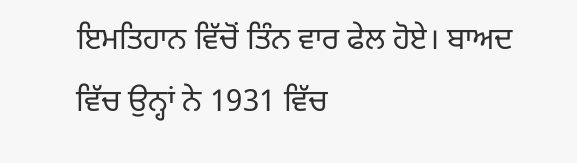ਇਮਤਿਹਾਨ ਵਿੱਚੋਂ ਤਿੰਨ ਵਾਰ ਫੇਲ ਹੋਏ। ਬਾਅਦ ਵਿੱਚ ਉਨ੍ਹਾਂ ਨੇ 1931 ਵਿੱਚ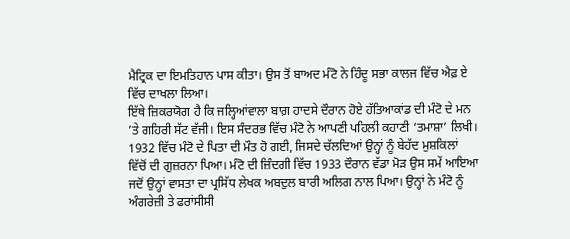ਮੈਟ੍ਰਿਕ ਦਾ ਇਮਤਿਹਾਨ ਪਾਸ ਕੀਤਾ। ਉਸ ਤੋਂ ਬਾਅਦ ਮੰਟੋ ਨੇ ਹਿੰਦੂ ਸਭਾ ਕਾਲਜ ਵਿੱਚ ਐਫ਼ ਏ ਵਿੱਚ ਦਾਖਲਾ ਲਿਆ।
ਇੱਥੇ ਜ਼ਿਕਰਯੋਗ ਹੈ ਕਿ ਜਲ੍ਹਿਆਂਵਾਲਾ ਬਾਗ਼ ਹਾਦਸੇ ਦੌਰਾਨ ਹੋਏ ਹੱਤਿਆਕਾਂਡ ਦੀ ਮੰਟੋ ਦੇ ਮਨ ’ਤੇ ਗਹਿਰੀ ਸੱਟ ਵੱਜੀ। ਇਸ ਸੰਦਰਭ ਵਿੱਚ ਮੰਟੋ ਨੇ ਆਪਣੀ ਪਹਿਲੀ ਕਹਾਣੀ ‘ਤਮਾਸ਼ਾ’ ਲਿਖੀ। 1932 ਵਿੱਚ ਮੰਟੋ ਦੇ ਪਿਤਾ ਦੀ ਮੌਤ ਹੋ ਗਈ, ਜਿਸਦੇ ਚੱਲਦਿਆਂ ਉਨ੍ਹਾਂ ਨੂੰ ਬੇਹੱਦ ਮੁਸ਼ਕਿਲਾਂ ਵਿੱਚੋਂ ਦੀ ਗੁਜ਼ਰਨਾ ਪਿਆ। ਮੰਟੋ ਦੀ ਜ਼ਿੰਦਗੀ ਵਿੱਚ 1933 ਦੌਰਾਨ ਵੱਡਾ ਮੋੜ ਉਸ ਸਮੇਂ ਆਇਆ ਜਦੋਂ ਉਨ੍ਹਾਂ ਵਾਸਤਾ ਦਾ ਪ੍ਰਸਿੱਧ ਲੇਖਕ ਅਬਦੁਲ ਬਾਰੀ ਅਲਿਗ ਨਾਲ ਪਿਆ। ਉਨ੍ਹਾਂ ਨੇ ਮੰਟੋ ਨੂੰ ਅੰਗਰੇਜ਼ੀ ਤੇ ਫਰਾਂਸੀਸੀ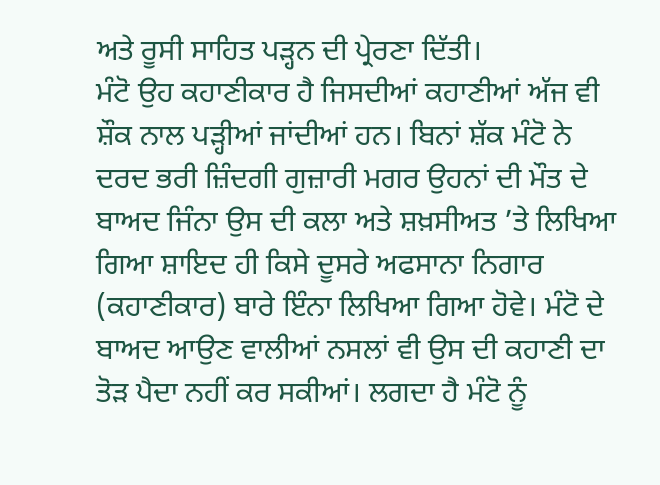ਅਤੇ ਰੂਸੀ ਸਾਹਿਤ ਪੜ੍ਹਨ ਦੀ ਪ੍ਰੇਰਣਾ ਦਿੱਤੀ।
ਮੰਟੋ ਉਹ ਕਹਾਣੀਕਾਰ ਹੈ ਜਿਸਦੀਆਂ ਕਹਾਣੀਆਂ ਅੱਜ ਵੀ ਸ਼ੌਕ ਨਾਲ ਪੜ੍ਹੀਆਂ ਜਾਂਦੀਆਂ ਹਨ। ਬਿਨਾਂ ਸ਼ੱਕ ਮੰਟੋ ਨੇ ਦਰਦ ਭਰੀ ਜ਼ਿੰਦਗੀ ਗੁਜ਼ਾਰੀ ਮਗਰ ਉਹਨਾਂ ਦੀ ਮੌਤ ਦੇ ਬਾਅਦ ਜਿੰਨਾ ਉਸ ਦੀ ਕਲਾ ਅਤੇ ਸ਼ਖ਼ਸੀਅਤ ’ਤੇ ਲਿਖਿਆ ਗਿਆ ਸ਼ਾਇਦ ਹੀ ਕਿਸੇ ਦੂਸਰੇ ਅਫਸਾਨਾ ਨਿਗਾਰ (ਕਹਾਣੀਕਾਰ) ਬਾਰੇ ਇੰਨਾ ਲਿਖਿਆ ਗਿਆ ਹੋਵੇ। ਮੰਟੋ ਦੇ ਬਾਅਦ ਆਉਣ ਵਾਲੀਆਂ ਨਸਲਾਂ ਵੀ ਉਸ ਦੀ ਕਹਾਣੀ ਦਾ ਤੋੜ ਪੈਦਾ ਨਹੀਂ ਕਰ ਸਕੀਆਂ। ਲਗਦਾ ਹੈ ਮੰਟੋ ਨੂੰ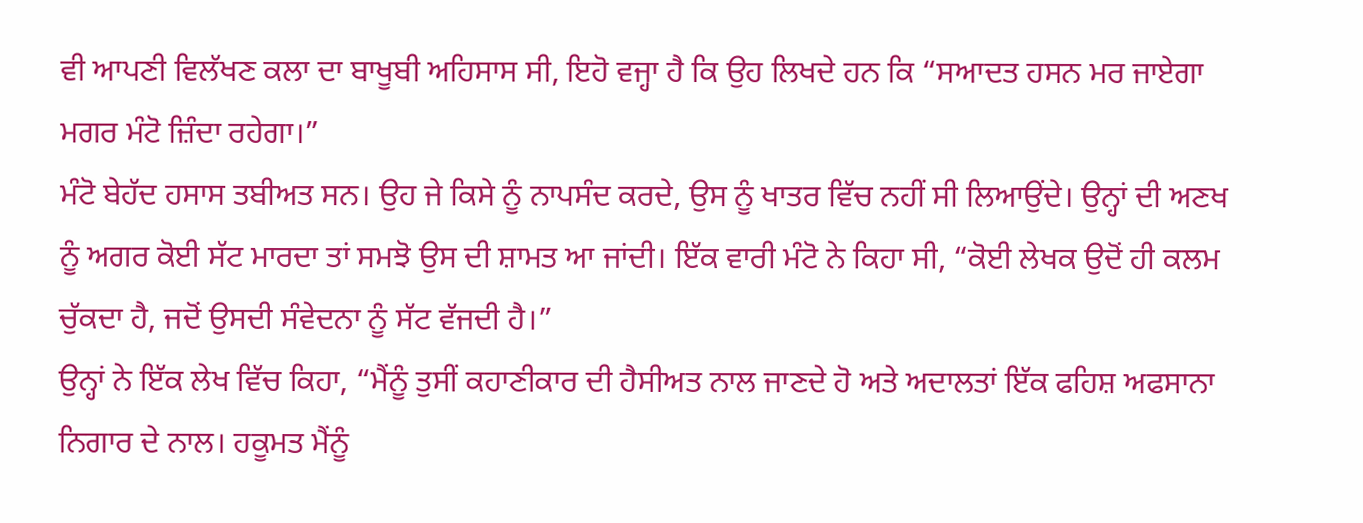ਵੀ ਆਪਣੀ ਵਿਲੱਖਣ ਕਲਾ ਦਾ ਬਾਖੂਬੀ ਅਹਿਸਾਸ ਸੀ, ਇਹੋ ਵਜ੍ਹਾ ਹੈ ਕਿ ਉਹ ਲਿਖਦੇ ਹਨ ਕਿ “ਸਆਦਤ ਹਸਨ ਮਰ ਜਾਏਗਾ ਮਗਰ ਮੰਟੋ ਜ਼ਿੰਦਾ ਰਹੇਗਾ।”
ਮੰਟੋ ਬੇਹੱਦ ਹਸਾਸ ਤਬੀਅਤ ਸਨ। ਉਹ ਜੇ ਕਿਸੇ ਨੂੰ ਨਾਪਸੰਦ ਕਰਦੇ, ਉਸ ਨੂੰ ਖਾਤਰ ਵਿੱਚ ਨਹੀਂ ਸੀ ਲਿਆਉਂਦੇ। ਉਨ੍ਹਾਂ ਦੀ ਅਣਖ ਨੂੰ ਅਗਰ ਕੋਈ ਸੱਟ ਮਾਰਦਾ ਤਾਂ ਸਮਝੋ ਉਸ ਦੀ ਸ਼ਾਮਤ ਆ ਜਾਂਦੀ। ਇੱਕ ਵਾਰੀ ਮੰਟੋ ਨੇ ਕਿਹਾ ਸੀ, “ਕੋਈ ਲੇਖਕ ਉਦੋਂ ਹੀ ਕਲਮ ਚੁੱਕਦਾ ਹੈ, ਜਦੋਂ ਉਸਦੀ ਸੰਵੇਦਨਾ ਨੂੰ ਸੱਟ ਵੱਜਦੀ ਹੈ।”
ਉਨ੍ਹਾਂ ਨੇ ਇੱਕ ਲੇਖ ਵਿੱਚ ਕਿਹਾ, “ਮੈਂਨੂੰ ਤੁਸੀਂ ਕਹਾਣੀਕਾਰ ਦੀ ਹੈਸੀਅਤ ਨਾਲ ਜਾਣਦੇ ਹੋ ਅਤੇ ਅਦਾਲਤਾਂ ਇੱਕ ਫਹਿਸ਼ ਅਫਸਾਨਾ ਨਿਗਾਰ ਦੇ ਨਾਲ। ਹਕੂਮਤ ਮੈਂਨੂੰ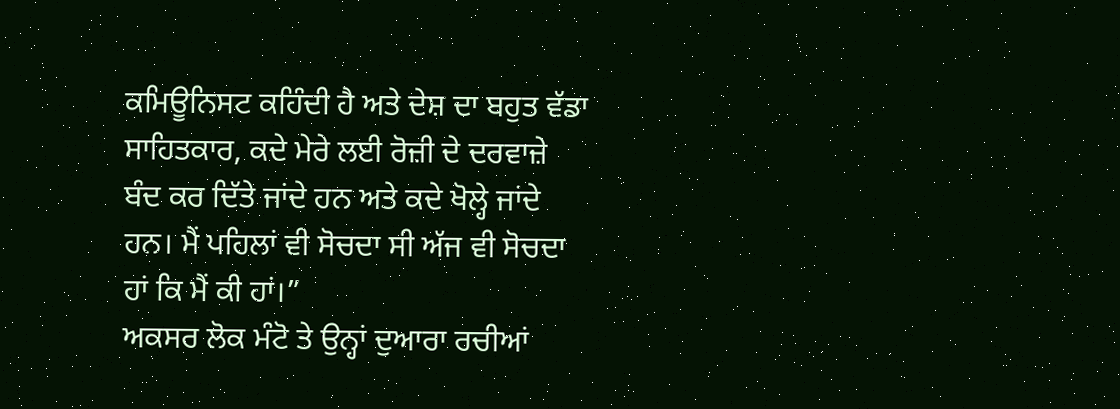ਕਮਿਊਨਿਸਟ ਕਹਿੰਦੀ ਹੈ ਅਤੇ ਦੇਸ਼ ਦਾ ਬਹੁਤ ਵੱਡਾ ਸਾਹਿਤਕਾਰ, ਕਦੇ ਮੇਰੇ ਲਈ ਰੋਜ਼ੀ ਦੇ ਦਰਵਾਜ਼ੇ ਬੰਦ ਕਰ ਦਿੱਤੇ ਜਾਂਦੇ ਹਨ ਅਤੇ ਕਦੇ ਖੋਲ੍ਹੇ ਜਾਂਦੇ ਹਨ। ਮੈਂ ਪਹਿਲਾਂ ਵੀ ਸੋਚਦਾ ਸੀ ਅੱਜ ਵੀ ਸੋਚਦਾ ਹਾਂ ਕਿ ਮੈਂ ਕੀ ਹਾਂ।”
ਅਕਸਰ ਲੋਕ ਮੰਟੋ ਤੇ ਉਨ੍ਹਾਂ ਦੁਆਰਾ ਰਚੀਆਂ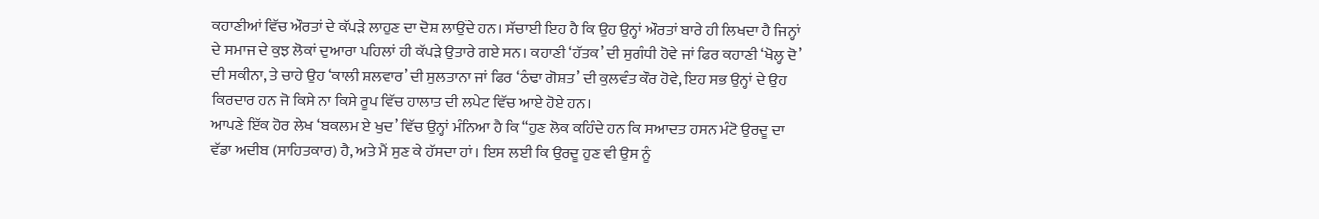ਕਹਾਣੀਆਂ ਵਿੱਚ ਔਰਤਾਂ ਦੇ ਕੱਪੜੇ ਲਾਹੁਣ ਦਾ ਦੋਸ਼ ਲਾਉਂਦੇ ਹਨ। ਸੱਚਾਈ ਇਹ ਹੈ ਕਿ ਉਹ ਉਨ੍ਹਾਂ ਔਰਤਾਂ ਬਾਰੇ ਹੀ ਲਿਖਦਾ ਹੈ ਜਿਨ੍ਹਾਂ ਦੇ ਸਮਾਜ ਦੇ ਕੁਝ ਲੋਕਾਂ ਦੁਆਰਾ ਪਹਿਲਾਂ ਹੀ ਕੱਪੜੇ ਉਤਾਰੇ ਗਏ ਸਨ। ਕਹਾਣੀ ‘ਹੱਤਕ’ ਦੀ ਸੁਗੰਧੀ ਹੋਵੇ ਜਾਂ ਫਿਰ ਕਹਾਣੀ ‘ਖੋਲ੍ਹ ਦੋ’ ਦੀ ਸਕੀਨਾ, ਤੇ ਚਾਹੇ ਉਹ ‘ਕਾਲੀ ਸ਼ਲਵਾਰ’ ਦੀ ਸੁਲਤਾਨਾ ਜਾਂ ਫਿਰ ‘ਠੰਢਾ ਗੋਸ਼ਤ’ ਦੀ ਕੁਲਵੰਤ ਕੌਰ ਹੋਵੇ, ਇਹ ਸਭ ਉਨ੍ਹਾਂ ਦੇ ਉਹ ਕਿਰਦਾਰ ਹਨ ਜੋ ਕਿਸੇ ਨਾ ਕਿਸੇ ਰੂਪ ਵਿੱਚ ਹਾਲਾਤ ਦੀ ਲਪੇਟ ਵਿੱਚ ਆਏ ਹੋਏ ਹਨ।
ਆਪਣੇ ਇੱਕ ਹੋਰ ਲੇਖ ‘ਬਕਲਮ ਏ ਖੁਦ’ ਵਿੱਚ ਉਨ੍ਹਾਂ ਮੰਨਿਆ ਹੈ ਕਿ “ਹੁਣ ਲੋਕ ਕਹਿੰਦੇ ਹਨ ਕਿ ਸਆਦਤ ਹਸਨ ਮੰਟੋ ਉਰਦੂ ਦਾ ਵੱਡਾ ਅਦੀਬ (ਸਾਹਿਤਕਾਰ) ਹੈ, ਅਤੇ ਮੈਂ ਸੁਣ ਕੇ ਹੱਸਦਾ ਹਾਂ। ਇਸ ਲਈ ਕਿ ਉਰਦੂ ਹੁਣ ਵੀ ਉਸ ਨੂੰ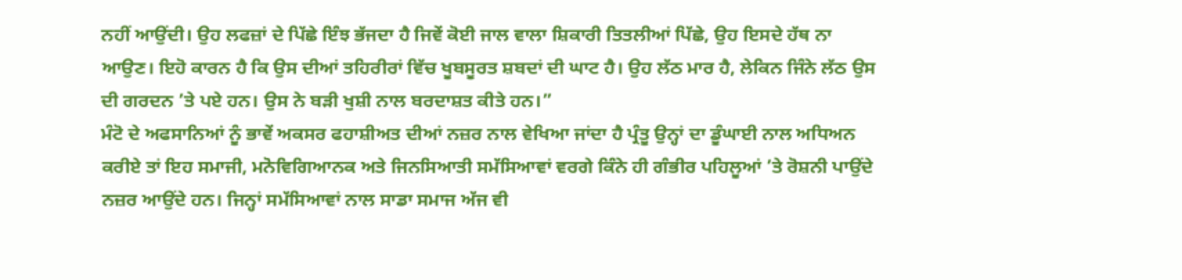ਨਹੀਂ ਆਉਂਦੀ। ਉਹ ਲਫਜ਼ਾਂ ਦੇ ਪਿੱਛੇ ਇੰਝ ਭੱਜਦਾ ਹੈ ਜਿਵੇਂ ਕੋਈ ਜਾਲ ਵਾਲਾ ਸ਼ਿਕਾਰੀ ਤਿਤਲੀਆਂ ਪਿੱਛੇ, ਉਹ ਇਸਦੇ ਹੱਥ ਨਾ ਆਉਣ। ਇਹੋ ਕਾਰਨ ਹੈ ਕਿ ਉਸ ਦੀਆਂ ਤਹਿਰੀਰਾਂ ਵਿੱਚ ਖੂਬਸੂਰਤ ਸ਼ਬਦਾਂ ਦੀ ਘਾਟ ਹੈ। ਉਹ ਲੱਠ ਮਾਰ ਹੈ, ਲੇਕਿਨ ਜਿੰਨੇ ਲੱਠ ਉਸ ਦੀ ਗਰਦਨ ’ਤੇ ਪਏ ਹਨ। ਉਸ ਨੇ ਬੜੀ ਖੁਸ਼ੀ ਨਾਲ ਬਰਦਾਸ਼ਤ ਕੀਤੇ ਹਨ।”
ਮੰਟੋ ਦੇ ਅਫਸਾਨਿਆਂ ਨੂੰ ਭਾਵੇਂ ਅਕਸਰ ਫਹਾਸ਼ੀਅਤ ਦੀਆਂ ਨਜ਼ਰ ਨਾਲ ਵੇਖਿਆ ਜਾਂਦਾ ਹੈ ਪ੍ਰੰਤੂ ਉਨ੍ਹਾਂ ਦਾ ਡੂੰਘਾਈ ਨਾਲ ਅਧਿਅਨ ਕਰੀਏ ਤਾਂ ਇਹ ਸਮਾਜੀ, ਮਨੋਵਿਗਿਆਨਕ ਅਤੇ ਜਿਨਸਿਆਤੀ ਸਮੱਸਿਆਵਾਂ ਵਰਗੇ ਕਿੰਨੇ ਹੀ ਗੰਭੀਰ ਪਹਿਲੂਆਂ ’ਤੇ ਰੋਸ਼ਨੀ ਪਾਉਂਦੇ ਨਜ਼ਰ ਆਉਂਦੇ ਹਨ। ਜਿਨ੍ਹਾਂ ਸਮੱਸਿਆਵਾਂ ਨਾਲ ਸਾਡਾ ਸਮਾਜ ਅੱਜ ਵੀ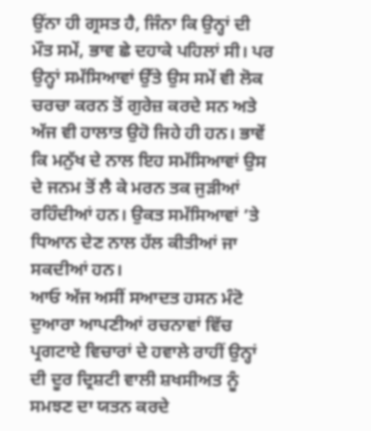ਉਂਨਾ ਹੀ ਗ੍ਰਸਤ ਹੈ, ਜਿੰਨਾ ਕਿ ਉਨ੍ਹਾਂ ਦੀ ਮੌਤ ਸਮੇਂ, ਭਾਵ ਛੇ ਦਹਾਕੇ ਪਹਿਲਾਂ ਸੀ। ਪਰ ਉਨ੍ਹਾਂ ਸਮੱਸਿਆਵਾਂ ਉੱਤੇ ਉਸ ਸਮੇਂ ਵੀ ਲੋਕ ਚਰਚਾ ਕਰਨ ਤੋਂ ਗੁਰੇਜ਼ ਕਰਦੇ ਸਨ ਅਤੇ ਅੱਜ ਵੀ ਹਾਲਾਤ ਉਹੋ ਜਿਹੇ ਹੀ ਹਨ। ਭਾਵੇਂ ਕਿ ਮਨੁੱਖ ਦੇ ਨਾਲ ਇਹ ਸਮੱਸਿਆਵਾਂ ਉਸ ਦੇ ਜਨਮ ਤੋਂ ਲੈ ਕੇ ਮਰਨ ਤਕ ਜੁੜੀਆਂ ਰਹਿੰਦੀਆਂ ਹਨ। ਉਕਤ ਸਮੱਸਿਆਵਾਂ ’ਤੇ ਧਿਆਨ ਦੇਣ ਨਾਲ ਹੱਲ ਕੀਤੀਆਂ ਜਾ ਸਕਦੀਆਂ ਹਨ।
ਆਓ ਅੱਜ ਅਸੀਂ ਸਆਦਤ ਹਸਨ ਮੰਟੋ ਦੁਆਰਾ ਆਪਣੀਆਂ ਰਚਨਾਵਾਂ ਵਿੱਚ ਪ੍ਰਗਟਾਏ ਵਿਚਾਰਾਂ ਦੇ ਹਵਾਲੇ ਰਾਹੀਂ ਉਨ੍ਹਾਂ ਦੀ ਦੂਰ ਦ੍ਰਿਸ਼ਟੀ ਵਾਲੀ ਸ਼ਖਸੀਅਤ ਨੂੰ ਸਮਝਣ ਦਾ ਯਤਨ ਕਰਦੇ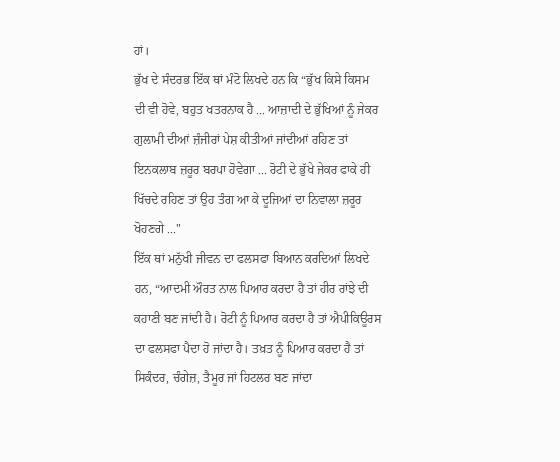ਹਾਂ।
ਭੁੱਖ ਦੇ ਸੰਦਰਭ ਇੱਕ ਥਾਂ ਮੰਟੋ ਲਿਖਦੇ ਹਨ ਕਿ “ਭੁੱਖ ਕਿਸੇ ਕਿਸਮ ਦੀ ਵੀ ਹੋਵੇ, ਬਹੁਤ ਖਤਰਨਾਕ ਹੈ ... ਆਜ਼ਾਦੀ ਦੇ ਭੁੱਖਿਆਂ ਨੂੰ ਜੇਕਰ ਗੁਲਾਮੀ ਦੀਆਂ ਜ਼ੰਜੀਰਾਂ ਪੇਸ਼ ਕੀਤੀਆਂ ਜਾਂਦੀਆਂ ਰਹਿਣ ਤਾਂ ਇਨਕਲਾਬ ਜ਼ਰੂਰ ਬਰਪਾ ਹੋਵੇਗਾ ... ਰੋਟੀ ਦੇ ਭੁੱਖੇ ਜੇਕਰ ਫਾਕੇ ਹੀ ਖਿੱਚਦੇ ਰਹਿਣ ਤਾਂ ਉਹ ਤੰਗ ਆ ਕੇ ਦੂਜਿਆਂ ਦਾ ਨਿਵਾਲਾ ਜ਼ਰੂਰ ਖੋਹਣਗੇ ..."
ਇੱਕ ਥਾਂ ਮਨੁੱਖੀ ਜੀਵਨ ਦਾ ਫਲਸਫਾ ਬਿਆਨ ਕਰਦਿਆਂ ਲਿਖਦੇ ਹਨ, “ਆਦਮੀ ਔਰਤ ਨਾਲ ਪਿਆਰ ਕਰਦਾ ਹੈ ਤਾਂ ਹੀਰ ਰਾਂਝੇ ਦੀ ਕਹਾਣੀ ਬਣ ਜਾਂਦੀ ਹੈ। ਰੋਟੀ ਨੂੰ ਪਿਆਰ ਕਰਦਾ ਹੈ ਤਾਂ ਐਪੀਕਿਊਰਸ ਦਾ ਫਲਸਫਾ ਪੈਦਾ ਹੋ ਜਾਂਦਾ ਹੈ। ਤਖ਼ਤ ਨੂੰ ਪਿਆਰ ਕਰਦਾ ਹੈ ਤਾਂ ਸਿਕੰਦਰ, ਚੰਗੇਜ਼, ਤੈਮੂਰ ਜਾਂ ਹਿਟਲਰ ਬਣ ਜਾਂਦਾ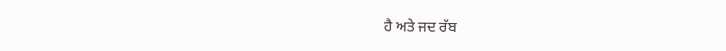ਹੈ ਅਤੇ ਜਦ ਰੱਬ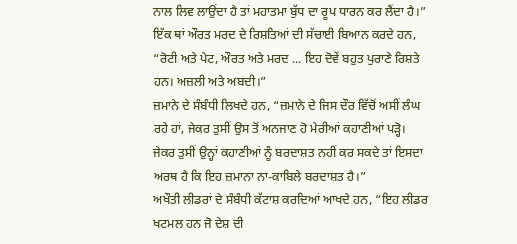ਨਾਲ ਲਿਵ ਲਾਉਂਦਾ ਹੈ ਤਾਂ ਮਹਾਤਮਾ ਬੁੱਧ ਦਾ ਰੂਪ ਧਾਰਨ ਕਰ ਲੈਂਦਾ ਹੈ।”
ਇੱਕ ਥਾਂ ਔਰਤ ਮਰਦ ਦੇ ਰਿਸ਼ਤਿਆਂ ਦੀ ਸੱਚਾਈ ਬਿਆਨ ਕਰਦੇ ਹਨ, “ਰੋਟੀ ਅਤੇ ਪੇਟ, ਔਰਤ ਅਤੇ ਮਰਦ ... ਇਹ ਦੋਵੇਂ ਬਹੁਤ ਪੁਰਾਣੇ ਰਿਸ਼ਤੇ ਹਨ। ਅਜ਼ਲੀ ਅਤੇ ਅਬਦੀ।”
ਜ਼ਮਾਨੇ ਦੇ ਸੰਬੰਧੀ ਲਿਖਦੇ ਹਨ, “ਜ਼ਮਾਨੇ ਦੇ ਜਿਸ ਦੌਰ ਵਿੱਚੋਂ ਅਸੀਂ ਲੰਘ ਰਹੇ ਹਾਂ, ਜੇਕਰ ਤੁਸੀਂ ਉਸ ਤੋਂ ਅਨਜਾਣ ਹੋ ਮੇਰੀਆਂ ਕਹਾਣੀਆਂ ਪੜ੍ਹੋ। ਜੇਕਰ ਤੁਸੀਂ ਉਨ੍ਹਾਂ ਕਹਾਣੀਆਂ ਨੂੰ ਬਰਦਾਸ਼ਤ ਨਹੀਂ ਕਰ ਸਕਦੇ ਤਾਂ ਇਸਦਾ ਅਰਥ ਹੈ ਕਿ ਇਹ ਜ਼ਮਾਨਾ ਨਾ-ਕਾਬਿਲੇ ਬਰਦਾਸ਼ਤ ਹੈ।”
ਅਖੌਤੀ ਲੀਡਰਾਂ ਦੇ ਸੰਬੰਧੀ ਕੱਟਾਸ਼ ਕਰਦਿਆਂ ਆਖਦੇ ਹਨ, “ਇਹ ਲੀਡਰ ਖਟਮਲ ਹਨ ਜੋ ਦੇਸ਼ ਦੀ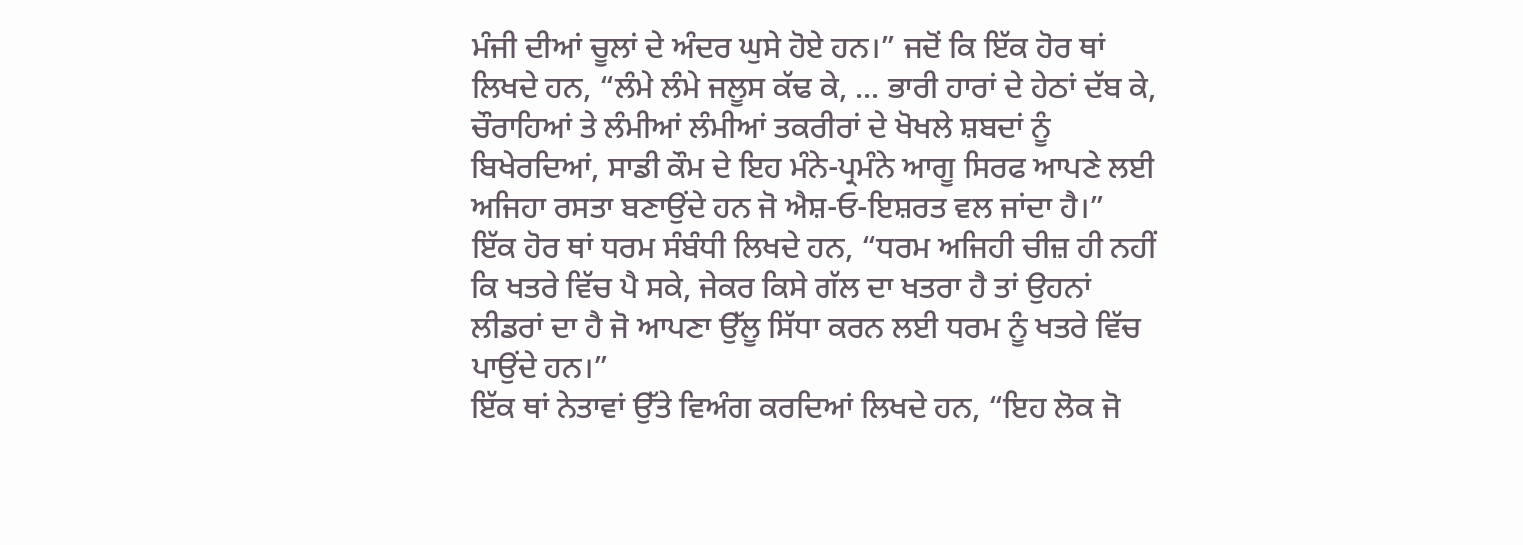ਮੰਜੀ ਦੀਆਂ ਚੂਲਾਂ ਦੇ ਅੰਦਰ ਘੁਸੇ ਹੋਏ ਹਨ।” ਜਦੋਂ ਕਿ ਇੱਕ ਹੋਰ ਥਾਂ ਲਿਖਦੇ ਹਨ, “ਲੰਮੇ ਲੰਮੇ ਜਲੂਸ ਕੱਢ ਕੇ, ... ਭਾਰੀ ਹਾਰਾਂ ਦੇ ਹੇਠਾਂ ਦੱਬ ਕੇ, ਚੌਰਾਹਿਆਂ ਤੇ ਲੰਮੀਆਂ ਲੰਮੀਆਂ ਤਕਰੀਰਾਂ ਦੇ ਖੋਖਲੇ ਸ਼ਬਦਾਂ ਨੂੰ ਬਿਖੇਰਦਿਆਂ, ਸਾਡੀ ਕੌਮ ਦੇ ਇਹ ਮੰਨੇ-ਪ੍ਰਮੰਨੇ ਆਗੂ ਸਿਰਫ ਆਪਣੇ ਲਈ ਅਜਿਹਾ ਰਸਤਾ ਬਣਾਉਂਦੇ ਹਨ ਜੋ ਐਸ਼-ਓ-ਇਸ਼ਰਤ ਵਲ ਜਾਂਦਾ ਹੈ।”
ਇੱਕ ਹੋਰ ਥਾਂ ਧਰਮ ਸੰਬੰਧੀ ਲਿਖਦੇ ਹਨ, “ਧਰਮ ਅਜਿਹੀ ਚੀਜ਼ ਹੀ ਨਹੀਂ ਕਿ ਖਤਰੇ ਵਿੱਚ ਪੈ ਸਕੇ, ਜੇਕਰ ਕਿਸੇ ਗੱਲ ਦਾ ਖਤਰਾ ਹੈ ਤਾਂ ਉਹਨਾਂ ਲੀਡਰਾਂ ਦਾ ਹੈ ਜੋ ਆਪਣਾ ਉੱਲੂ ਸਿੱਧਾ ਕਰਨ ਲਈ ਧਰਮ ਨੂੰ ਖਤਰੇ ਵਿੱਚ ਪਾਉਂਦੇ ਹਨ।”
ਇੱਕ ਥਾਂ ਨੇਤਾਵਾਂ ਉੱਤੇ ਵਿਅੰਗ ਕਰਦਿਆਂ ਲਿਖਦੇ ਹਨ, “ਇਹ ਲੋਕ ਜੋ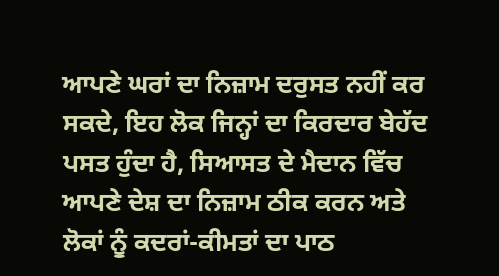ਆਪਣੇ ਘਰਾਂ ਦਾ ਨਿਜ਼ਾਮ ਦਰੁਸਤ ਨਹੀਂ ਕਰ ਸਕਦੇ, ਇਹ ਲੋਕ ਜਿਨ੍ਹਾਂ ਦਾ ਕਿਰਦਾਰ ਬੇਹੱਦ ਪਸਤ ਹੁੰਦਾ ਹੈ, ਸਿਆਸਤ ਦੇ ਮੈਦਾਨ ਵਿੱਚ ਆਪਣੇ ਦੇਸ਼ ਦਾ ਨਿਜ਼ਾਮ ਠੀਕ ਕਰਨ ਅਤੇ ਲੋਕਾਂ ਨੂੰ ਕਦਰਾਂ-ਕੀਮਤਾਂ ਦਾ ਪਾਠ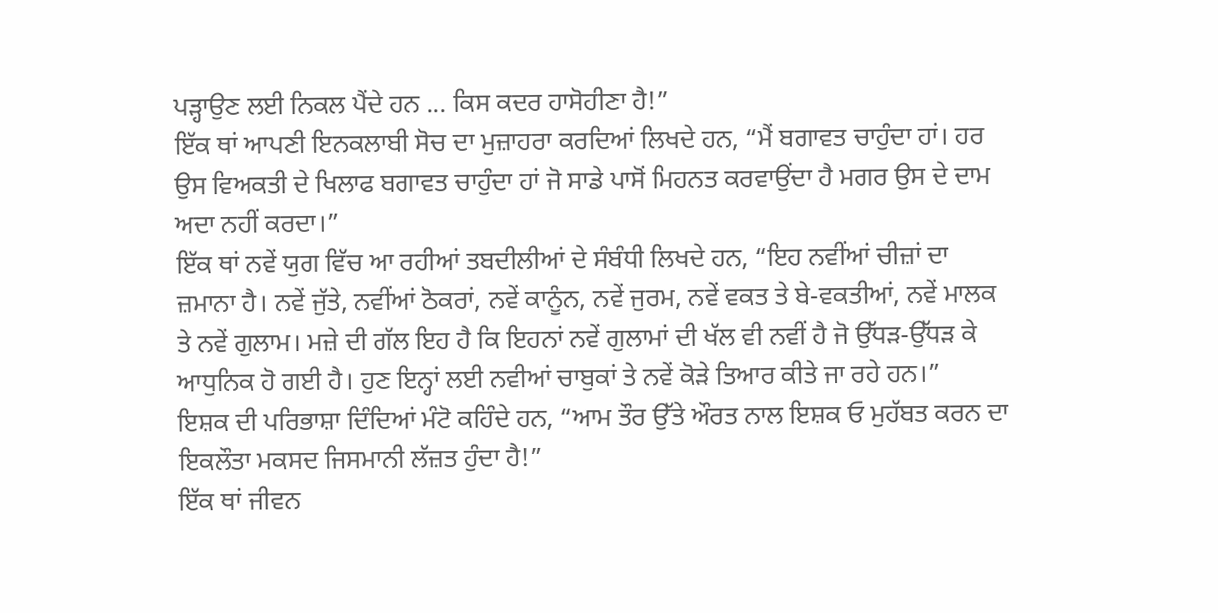ਪੜ੍ਹਾਉਣ ਲਈ ਨਿਕਲ ਪੈਂਦੇ ਹਨ ... ਕਿਸ ਕਦਰ ਹਾਸੋਹੀਣਾ ਹੈ!”
ਇੱਕ ਥਾਂ ਆਪਣੀ ਇਨਕਲਾਬੀ ਸੋਚ ਦਾ ਮੁਜ਼ਾਹਰਾ ਕਰਦਿਆਂ ਲਿਖਦੇ ਹਨ, “ਮੈਂ ਬਗਾਵਤ ਚਾਹੁੰਦਾ ਹਾਂ। ਹਰ ਉਸ ਵਿਅਕਤੀ ਦੇ ਖਿਲਾਫ ਬਗਾਵਤ ਚਾਹੁੰਦਾ ਹਾਂ ਜੋ ਸਾਡੇ ਪਾਸੋਂ ਮਿਹਨਤ ਕਰਵਾਉਂਦਾ ਹੈ ਮਗਰ ਉਸ ਦੇ ਦਾਮ ਅਦਾ ਨਹੀਂ ਕਰਦਾ।”
ਇੱਕ ਥਾਂ ਨਵੇਂ ਯੁਗ ਵਿੱਚ ਆ ਰਹੀਆਂ ਤਬਦੀਲੀਆਂ ਦੇ ਸੰਬੰਧੀ ਲਿਖਦੇ ਹਨ, “ਇਹ ਨਵੀਂਆਂ ਚੀਜ਼ਾਂ ਦਾ ਜ਼ਮਾਨਾ ਹੈ। ਨਵੇਂ ਜੁੱਤੇ, ਨਵੀਂਆਂ ਠੋਕਰਾਂ, ਨਵੇਂ ਕਾਨੂੰਨ, ਨਵੇਂ ਜੁਰਮ, ਨਵੇਂ ਵਕਤ ਤੇ ਬੇ-ਵਕਤੀਆਂ, ਨਵੇਂ ਮਾਲਕ ਤੇ ਨਵੇਂ ਗੁਲਾਮ। ਮਜ਼ੇ ਦੀ ਗੱਲ ਇਹ ਹੈ ਕਿ ਇਹਨਾਂ ਨਵੇਂ ਗੁਲਾਮਾਂ ਦੀ ਖੱਲ ਵੀ ਨਵੀਂ ਹੈ ਜੋ ਉੱਧੜ-ਉੱਧੜ ਕੇ ਆਧੁਨਿਕ ਹੋ ਗਈ ਹੈ। ਹੁਣ ਇਨ੍ਹਾਂ ਲਈ ਨਵੀਆਂ ਚਾਬੁਕਾਂ ਤੇ ਨਵੇਂ ਕੋੜੇ ਤਿਆਰ ਕੀਤੇ ਜਾ ਰਹੇ ਹਨ।”
ਇਸ਼ਕ ਦੀ ਪਰਿਭਾਸ਼ਾ ਦਿੰਦਿਆਂ ਮੰਟੋ ਕਹਿੰਦੇ ਹਨ, “ਆਮ ਤੌਰ ਉੱਤੇ ਔਰਤ ਨਾਲ ਇਸ਼ਕ ਓ ਮੁਹੱਬਤ ਕਰਨ ਦਾ ਇਕਲੌਤਾ ਮਕਸਦ ਜਿਸਮਾਨੀ ਲੱਜ਼ਤ ਹੁੰਦਾ ਹੈ!”
ਇੱਕ ਥਾਂ ਜੀਵਨ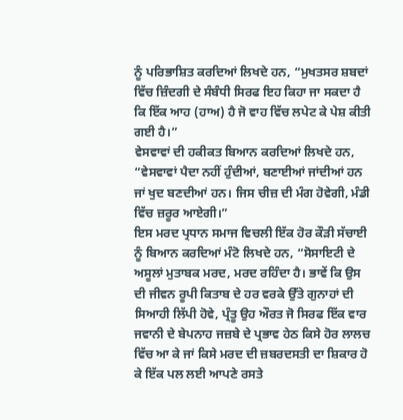ਨੂੰ ਪਰਿਭਾਸ਼ਿਤ ਕਰਦਿਆਂ ਲਿਖਦੇ ਹਨ, “ਮੁਖਤਸਰ ਸ਼ਬਦਾਂ ਵਿੱਚ ਜ਼ਿੰਦਗੀ ਦੇ ਸੰਬੰਧੀ ਸਿਰਫ ਇਹ ਕਿਹਾ ਜਾ ਸਕਦਾ ਹੈ ਕਿ ਇੱਕ ਆਹ (ਹਾਅ) ਹੈ ਜੋ ਵਾਹ ਵਿੱਚ ਲਪੇਟ ਕੇ ਪੇਸ਼ ਕੀਤੀ ਗਈ ਹੈ।”
ਵੇਸਵਾਵਾਂ ਦੀ ਹਕੀਕਤ ਬਿਆਨ ਕਰਦਿਆਂ ਲਿਖਦੇ ਹਨ, “ਵੇਸਵਾਵਾਂ ਪੈਦਾ ਨਹੀਂ ਹੁੰਦੀਆਂ, ਬਣਾਈਆਂ ਜਾਂਦੀਆਂ ਹਨ ਜਾਂ ਖੁਦ ਬਣਦੀਆਂ ਹਨ। ਜਿਸ ਚੀਜ਼ ਦੀ ਮੰਗ ਹੋਵੇਗੀ, ਮੰਡੀ ਵਿੱਚ ਜ਼ਰੂਰ ਆਏਗੀ।”
ਇਸ ਮਰਦ ਪ੍ਰਧਾਨ ਸਮਾਜ ਵਿਚਲੀ ਇੱਕ ਹੋਰ ਕੌੜੀ ਸੱਚਾਈ ਨੂੰ ਬਿਆਨ ਕਰਦਿਆਂ ਮੰਟੋ ਲਿਖਦੇ ਹਨ, “ਸੋਸਾਇਟੀ ਦੇ ਅਸੂਲਾਂ ਮੁਤਾਬਕ ਮਰਦ, ਮਰਦ ਰਹਿੰਦਾ ਹੈ। ਭਾਵੇਂ ਕਿ ਉਸ ਦੀ ਜੀਵਨ ਰੂਪੀ ਕਿਤਾਬ ਦੇ ਹਰ ਵਰਕੇ ਉੱਤੇ ਗੁਨਾਹਾਂ ਦੀ ਸਿਆਹੀ ਲਿੱਪੀ ਹੋਵੇ, ਪ੍ਰੰਤੂ ਉਹ ਔਰਤ ਜੋ ਸਿਰਫ ਇੱਕ ਵਾਰ ਜਵਾਨੀ ਦੇ ਬੇਪਨਾਹ ਜਜ਼ਬੇ ਦੇ ਪ੍ਰਭਾਵ ਹੇਠ ਕਿਸੇ ਹੋਰ ਲਾਲਚ ਵਿੱਚ ਆ ਕੇ ਜਾਂ ਕਿਸੇ ਮਰਦ ਦੀ ਜ਼ਬਰਦਸਤੀ ਦਾ ਸ਼ਿਕਾਰ ਹੋ ਕੇ ਇੱਕ ਪਲ ਲਈ ਆਪਣੇ ਰਸਤੇ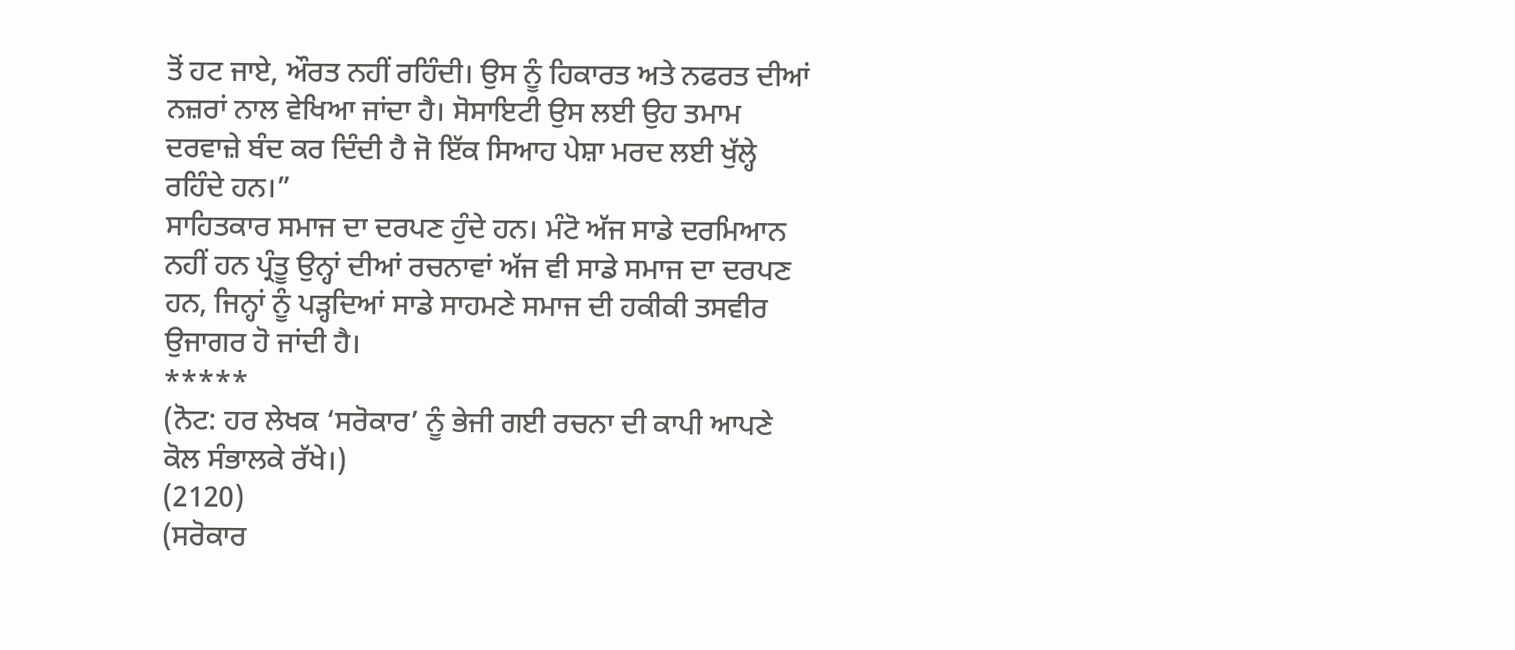ਤੋਂ ਹਟ ਜਾਏ, ਔਰਤ ਨਹੀਂ ਰਹਿੰਦੀ। ਉਸ ਨੂੰ ਹਿਕਾਰਤ ਅਤੇ ਨਫਰਤ ਦੀਆਂ ਨਜ਼ਰਾਂ ਨਾਲ ਵੇਖਿਆ ਜਾਂਦਾ ਹੈ। ਸੋਸਾਇਟੀ ਉਸ ਲਈ ਉਹ ਤਮਾਮ ਦਰਵਾਜ਼ੇ ਬੰਦ ਕਰ ਦਿੰਦੀ ਹੈ ਜੋ ਇੱਕ ਸਿਆਹ ਪੇਸ਼ਾ ਮਰਦ ਲਈ ਖੁੱਲ੍ਹੇ ਰਹਿੰਦੇ ਹਨ।”
ਸਾਹਿਤਕਾਰ ਸਮਾਜ ਦਾ ਦਰਪਣ ਹੁੰਦੇ ਹਨ। ਮੰਟੋ ਅੱਜ ਸਾਡੇ ਦਰਮਿਆਨ ਨਹੀਂ ਹਨ ਪ੍ਰੰਤੂ ਉਨ੍ਹਾਂ ਦੀਆਂ ਰਚਨਾਵਾਂ ਅੱਜ ਵੀ ਸਾਡੇ ਸਮਾਜ ਦਾ ਦਰਪਣ ਹਨ, ਜਿਨ੍ਹਾਂ ਨੂੰ ਪੜ੍ਹਦਿਆਂ ਸਾਡੇ ਸਾਹਮਣੇ ਸਮਾਜ ਦੀ ਹਕੀਕੀ ਤਸਵੀਰ ਉਜਾਗਰ ਹੋ ਜਾਂਦੀ ਹੈ।
*****
(ਨੋਟ: ਹਰ ਲੇਖਕ ‘ਸਰੋਕਾਰ’ ਨੂੰ ਭੇਜੀ ਗਈ ਰਚਨਾ ਦੀ ਕਾਪੀ ਆਪਣੇ ਕੋਲ ਸੰਭਾਲਕੇ ਰੱਖੇ।)
(2120)
(ਸਰੋਕਾਰ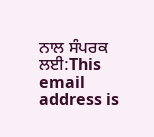ਨਾਲ ਸੰਪਰਕ ਲਈ:This email address is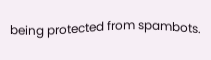being protected from spambots.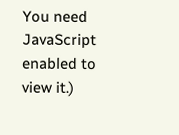You need JavaScript enabled to view it.)